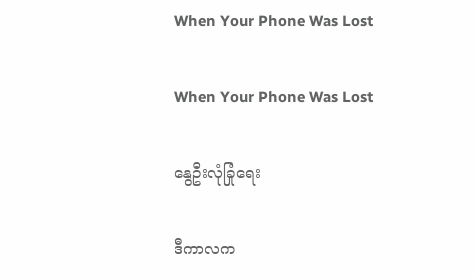When Your Phone Was Lost

When Your Phone Was Lost

နွေဦးလုံခြုံရေး

ဒီကာလက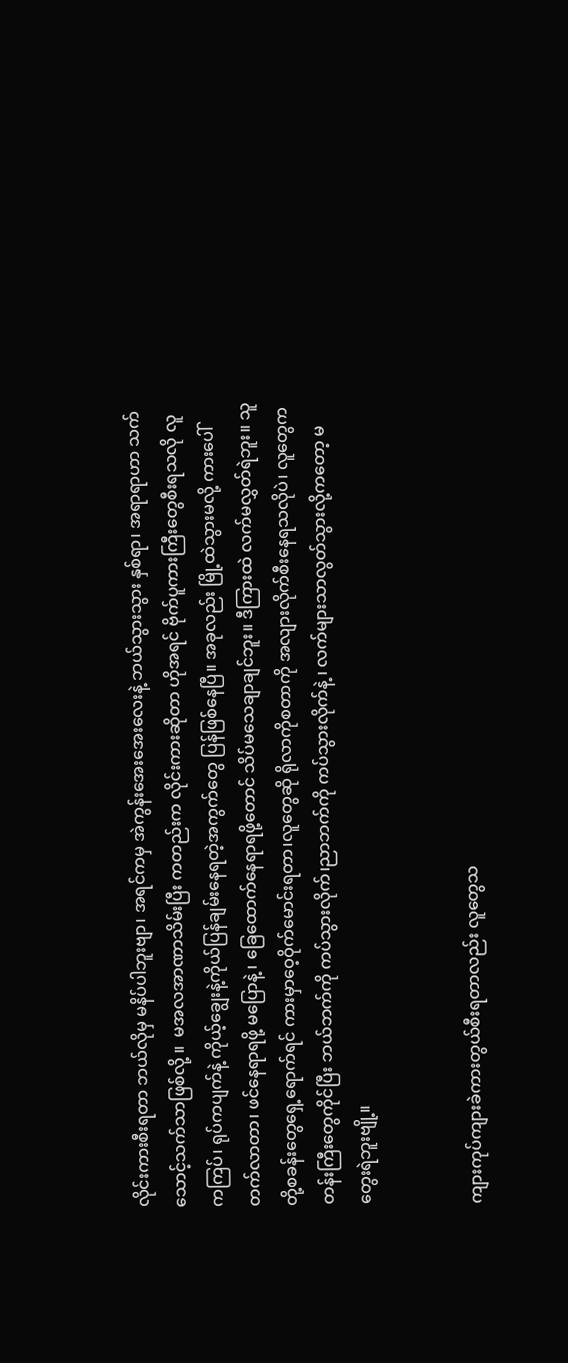လိုင်းကားစီးရတာ ဘယ်လိုမှ မနိပ်ပါဘူးဗျာ၊ အရင်ကမှ အဲကွန်းအေးအေးလေးနဲ့ ဘယ်သွားသွား နှစ်ရာ၊ အရာရာဟာ သက်သောင့်သက်သာဖြစ်လို့ ။  မအလအာဏာသိမ်းပြီး ကတည်းက လိုင်းကားဆိုတာ ဟိုအရင် ဗိုက်ပူကားကြီးတွေစီးရသလို လူကကြပ်၊ ရုပ်ကပျက်နဲ့ ကိုယ့်ချွေးနဲ့ကိုယ်ပြန်ချမ်းနေရတဲ့အကွက်တွေ ပြန်ဖြစ်နေပြီ။ အခုလည်း မြို့ထဲသွားမလို့ ကားပေါ် တက်လာတာ၊ ဖင်နေရာရဖို့ မပြောနဲ့ ၊ ခြေထောက်နေရာရဖို့တောင် သိပ်မသေချာချင်ဘူး။ ဒီကြားထဲ လက်မလွှတ်ရဲဘူး။ သူတို့စခန်းတွေရှေ့ရောက်ရင် ကားမှာဝေ့ဝိုက်မောင်းရတာ၊လူတွေဆို ရိုလာကိုစတာကို အလျားလိုက်စီးနေရသလိုပဲ၊ လူတွေက တန်းကြီးတွေကိုင်ပြီး ဘယ်ဘက်ကို ကပ်သွားလိုက်၊ညာဘက်ကို ကပ်သွားလိုက်နဲ့ ၊ လက်များသာလွတ်သွားလို့ကတော့ မတွေးရဲဘူးဗျို့။


ကျားကုပ်ကျားခဲကားတွယ်စီးရတာလည်း လူတွေသ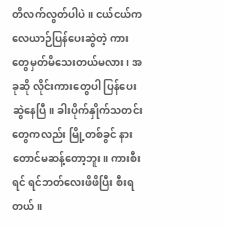တိလက်လွတ်ပါပဲ။ ငယ်ငယ်က လေယာဉ်ပြန်ပေးဆွဲတဲ့ ကားတွေမှတ်မိသေးတယ်မလား၊ အခုဆို လိုင်းကားတွေပါ ပြန်ပေးဆွဲနေပြီ။ ခါးပိုက်နှိုက်သတင်းတွေကလည်း မြို့တစ်ခွင် နားတောင်မဆန့်တော့ဘူး။ ကားစီးရင် ရင်ဘတ်လေးဖိဖိပြီး စီးရတယ်။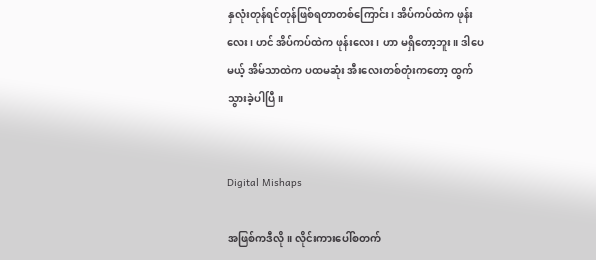နှလုံးတုန်ရင်တုန်ဖြစ်ရတာတစ်ကြောင်း၊ အိပ်ကပ်ထဲက ဖုန်းလေး၊ ဟင် အိပ်ကပ်ထဲက ဖုန်းလေး ၊ ဟာ မရှိတော့ဘူး။ ဒါပေမယ့် အိမ်သာထဲက ပထမဆုံး အီးလေးတစ်တုံးကတော့ ထွက်သွားခဲ့ပါပြီ။


Digital Mishaps

အဖြစ်ကဒီလို။ လိုင်းကားပေါ်စတက်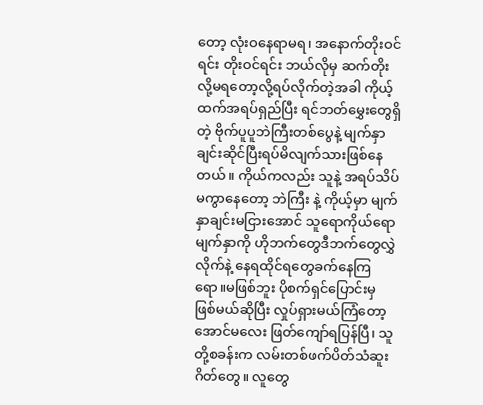တော့ လုံးဝနေရာမရ၊ အနောက်တိုးဝင်ရင်း တိုးဝင်ရင်း ဘယ်လိုမှ ဆက်တိုးလို့မရတော့လို့ရပ်လိုက်တဲ့အခါ ကိုယ့်ထက်အရပ်ရှည်ပြီး ရင်ဘတ်မွှေးတွေရှိတဲ့ ဗိုက်ပူပူဘဲကြီးတစ်ပွေနဲ့ မျက်နှာချင်းဆိုင်ပြီးရပ်မိလျက်သားဖြစ်နေတယ်။ ကိုယ်ကလည်း သူနဲ့ အရပ်သိပ်မကွာနေတော့ ဘဲကြီး နဲ့ ကိုယ့်မှာ မျက်နှာချင်းမငြားအောင် သူရောကိုယ်ရော မျက်နှာကို ဟိုဘက်တွေဒီဘက်တွေလွှဲလိုက်နဲ့ နေရထိုင်ရတွေခက်နေကြရော။မဖြစ်ဘူး ပိုစက်ရှင်ပြောင်းမှ ဖြစ်မယ်ဆိုပြီး လှုပ်ရှားမယ်ကြံတော့ အောင်မလေး ဖြတ်ကျော်ရပြန်ပြီ၊ သူတို့စခန်းက လမ်းတစ်ဖက်ပိတ်သံဆူးဂိတ်တွေ။ လူတွေ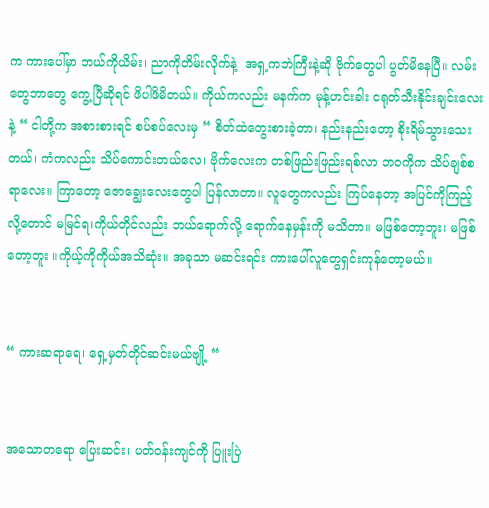က ကားပေါ်မှာ ဘယ်ကိုယိမ်း၊ ညာကိုတိမ်းလိုက်နဲ့  အရှ့ကဘဲကြီးနဲ့ဆို ဗိုက်တွေပါ ပွတ်မိနေပြီ။ လမ်းတွေဘာတွေ ကွေ့ပြီဆိုရင် ဖိပါဖိမိတယ်။ ကိုယ်ကလည်း မနက်က မုန့်ဟင်းခါး ငရုတ်သီးနိုင်းချင်းလေးနဲ့ “ ငါတို့က အစားစားရင် စပ်စပ်လေးမှ “ စိတ်ထဲတွေးစားခဲ့တာ၊ နည်းနည်းတော့ စိုးရိမ်သွားသေးတယ်၊ ကံကလည်း သိပ်ကောင်းတယ်လေ၊ ဗိုက်လေးက တစ်ဖြည်းဖြည်းရစ်လာ ဘဝကိုက သိပ်ချစ်စရာလေး။ ကြာတော့ ဇောချွေးလေးတွေပါ ပြန်လာတာ။ လူတွေကလည်း ကြပ်နေတာ့ အပြင်ကိုကြည့်လို့တောင် မမြင်ရ၊ကိုယ်တိုင်လည်း ဘယ်ရောက်လို့ ရောက်နေမှန်းကို မသိတာ။ မဖြစ်တော့ဘူး၊ မဖြစ်တော့ဘူး ။ကိုယ့်ကိုကိုယ်အသိဆုံး။ အခုသာ မဆင်းရင်း ကားပေါ်လူတွေရှင်းကုန်တော့မယ်။


“ ကားဆရာရေ၊ ရှေ့မှတ်တိုင်ဆင်းမယ်ဗျို့ “


အသောတရော ပြေးဆင်း၊ ပတ်ဝန်းကျင်ကို ပြူးပြဲ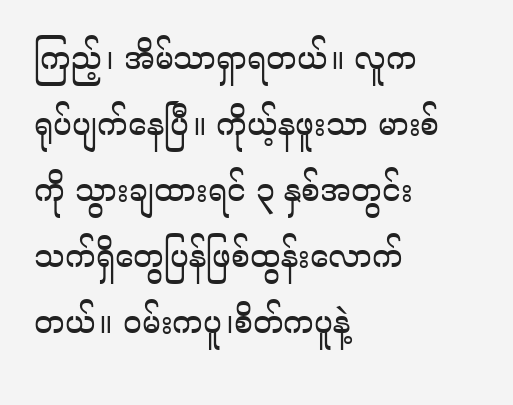ကြည့်၊ အိမ်သာရှာရတယ်။ လူက ရုပ်ပျက်နေပြီ။ ကိုယ့်နဖူးသာ မားစ်ကို သွားချထားရင် ၃ နှစ်အတွင်း သက်ရှိတွေပြန်ဖြစ်ထွန်းလောက်တယ်။ ဝမ်းကပူ၊စိတ်ကပူနဲ့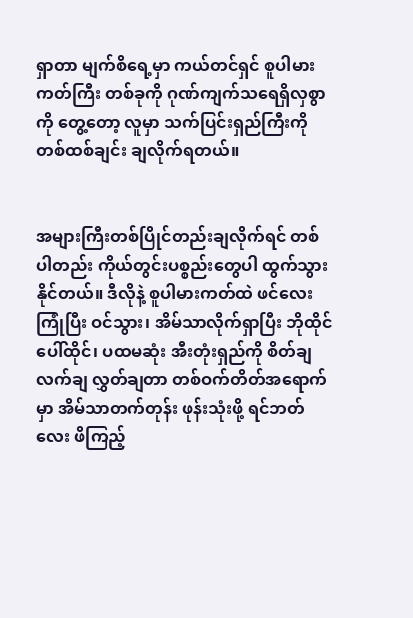ရှာတာ မျက်စိရေ့မှာ ကယ်တင်ရှင် စူပါမားကတ်ကြီး တစ်ခုကို ဂုဏ်ကျက်သရေရှိလှစွာကို တွေ့တော့ လူမှာ သက်ပြင်းရှည်ကြီးကို တစ်ထစ်ချင်း ချလိုက်ရတယ်။


အများကြီးတစ်ပြိုင်တည်းချလိုက်ရင် တစ်ပါတည်း ကိုယ်တွင်းပစ္စည်းတွေပါ ထွက်သွားနိုင်တယ်။ ဒီလိုနဲ့ စူပါမားကတ်ထဲ ဖင်လေးကြုံပြီး ဝင်သွား၊ အိမ်သာလိုက်ရှာပြီး ဘိုထိုင်ပေါ်ထိုင်၊ ပထမဆုံး အီးတုံးရှည်ကို စိတ်ချလက်ချ လွှတ်ချတာ တစ်ဝက်တိတ်အရောက်မှာ အိမ်သာတက်တုန်း ဖုန်းသုံးဖို့ ရင်ဘတ်လေး ဖိကြည့်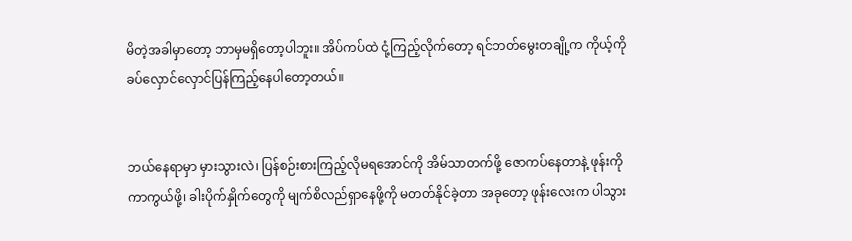မိတဲ့အခါမှာတော့ ဘာမှမရှိတော့ပါဘူး။ အိပ်ကပ်ထဲ ငုံ့ကြည့်လိုက်တော့ ရင်ဘတ်မွေးတချို့က ကိုယ့်ကို ခပ်လှောင်လှောင်ပြန်ကြည့်နေပါတော့တယ်။


ဘယ်နေရာမှာ မှားသွားလဲ၊ ပြန်စဉ်းစားကြည့်လိုမရအောင်ကို အိမ်သာတက်ဖို့ ဇောကပ်နေတာနဲ့ ဖုန်းကို ကာကွယ်ဖို့၊ ခါးပိုက်နှိုက်တွေကို မျက်စိလည်ရှာနေဖို့ကို မတတ်နိုင်ခဲ့တာ အခုတော့ ဖုန်းလေးက ပါသွား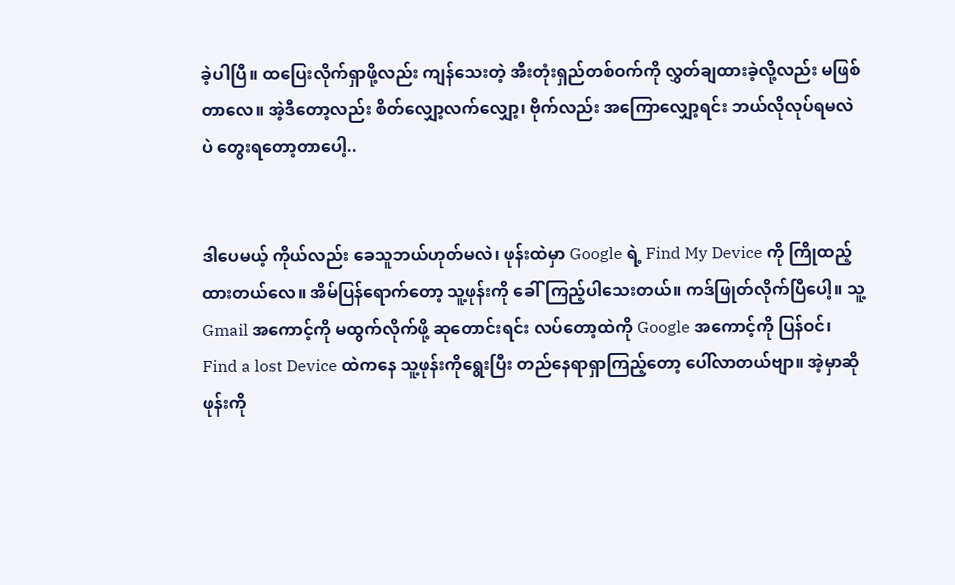ခဲ့ပါပြီ။ ထပြေးလိုက်ရှာဖို့လည်း ကျန်သေးတဲ့ အီးတုံးရှည်တစ်ဝက်ကို လွှတ်ချထားခဲ့လို့လည်း မဖြစ်တာလေ။ အဲ့ဒီတော့လည်း စိတ်လျှော့လက်လျှော့၊ ဗိုက်လည်း အကြောလျှော့ရင်း ဘယ်လိုလုပ်ရမလဲပဲ တွေးရတော့တာပေါ့..


ဒါပေမယ့် ကိုယ်လည်း ခေသူဘယ်ဟုတ်မလဲ၊ ဖုန်းထဲမှာ Google ရဲ့ Find My Device ကို ကြိုထည့်ထားတယ်လေ။ အိမ်ပြန်ရောက်တော့ သူ့ဖုန်းကို ခေါ်ကြည့်ပါသေးတယ်။ ကဒ်ဖြုတ်လိုက်ပြီပေါ့။ သူ့ Gmail အကောင့်ကို မထွက်လိုက်ဖို့ ဆုတောင်းရင်း လပ်တော့ထဲကို Google အကောင့်ကို ပြန်ဝင်၊ Find a lost Device ထဲကနေ သူ့ဖုန်းကိုရွေးပြီး တည်နေရာရှာကြည့်တော့ ပေါ်လာတယ်ဗျာ။ အဲ့မှာဆို ဖုန်းကို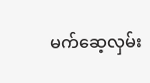မက်ဆေ့လှမ်း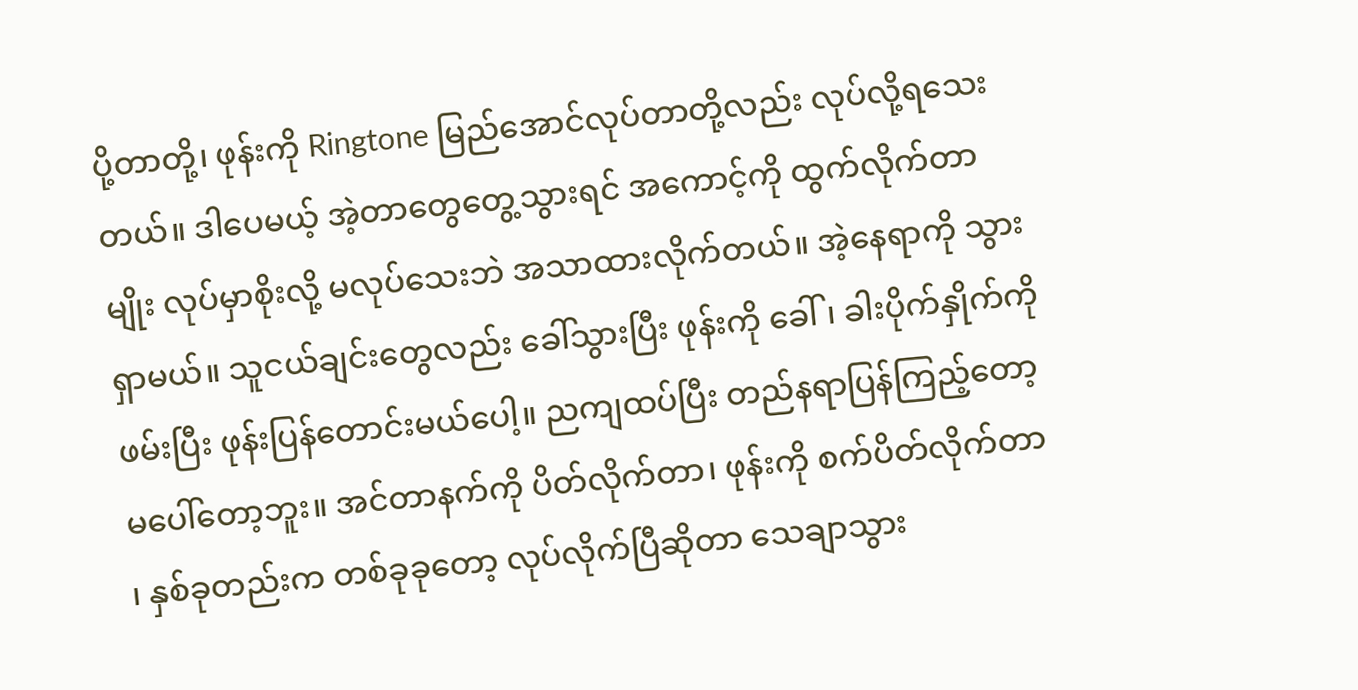ပို့တာတို့၊ ဖုန်းကို Ringtone မြည်အောင်လုပ်တာတို့လည်း လုပ်လို့ရသေးတယ်။ ဒါပေမယ့် အဲ့တာတွေတွေ့သွားရင် အကောင့်ကို ထွက်လိုက်တာမျိုး လုပ်မှာစိုးလို့ မလုပ်သေးဘဲ အသာထားလိုက်တယ်။ အဲ့နေရာကို သွားရှာမယ်။ သူငယ်ချင်းတွေလည်း ခေါ်သွားပြီး ဖုန်းကို ခေါ်၊ ခါးပိုက်နှိုက်ကို ဖမ်းပြီး ဖုန်းပြန်တောင်းမယ်ပေါ့။ ညကျထပ်ပြီး တည်နရာပြန်ကြည့်တော့ မပေါ်တော့ဘူး။ အင်တာနက်ကို ပိတ်လိုက်တာ၊ ဖုန်းကို စက်ပိတ်လိုက်တာ ၊ နှစ်ခုတည်းက တစ်ခုခုတော့ လုပ်လိုက်ပြီဆိုတာ သေချာသွား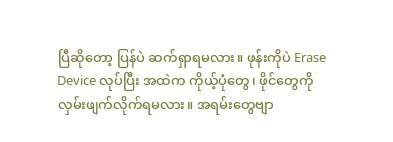ပြီဆိုတော့ ပြန်ပဲ ဆက်ရှာရမလား။ ဖုန်းကိုပဲ Erase Device လုပ်ပြီး အထဲက ကိုယ့်ပုံတွေ၊ ဖိုင်တွေကို လှမ်းဖျက်လိုက်ရမလား။ အရမ်းတွေဗျာ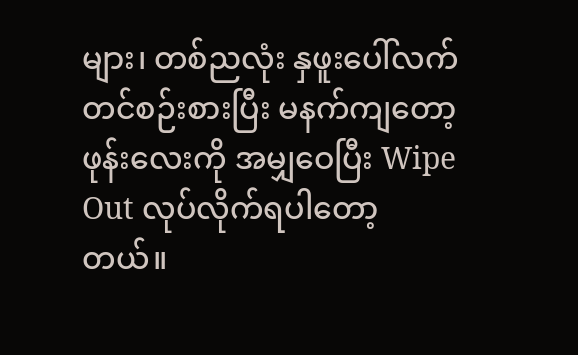များ၊ တစ်ညလုံး နှဖူးပေါ်လက်တင်စဉ်းစားပြီး မနက်ကျတော့ ဖုန်းလေးကို အမျှဝေပြီး Wipe Out လုပ်လိုက်ရပါတော့တယ်။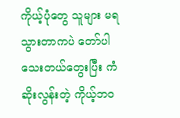ကိုယ့်ပုံတွေ သူများ မရသွားတာကပဲ တော်ပါသေးတယ်တွေးပြီး ကံဆိုးလွန်းတဲ့ ကိုယ့်ဘဝ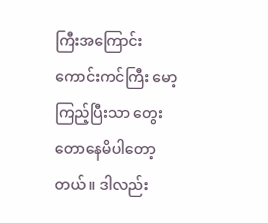ကြီးအကြောင်း ကောင်းကင်ကြီး မော့ကြည့်ပြီးသာ တွေးတောနေမိပါတော့တယ်။ ဒါလည်း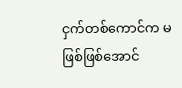ငှက်တစ်ကောင်က မဖြစ်ဖြစ်အောင်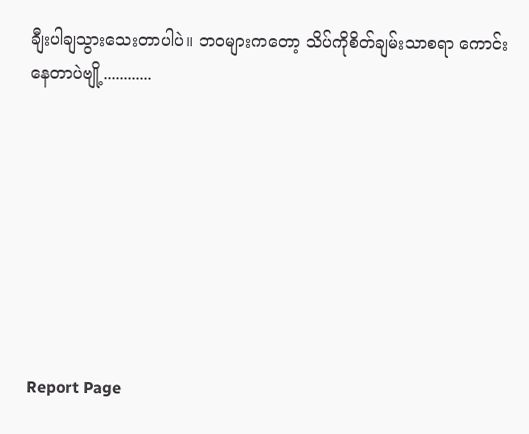ချီးပါချသွားသေးတာပါပဲ။ ဘဝများကတော့ သိပ်ကိုစိတ်ချမ်းသာစရာ ကောင်းနေတာပဲဗျို့............








Report Page